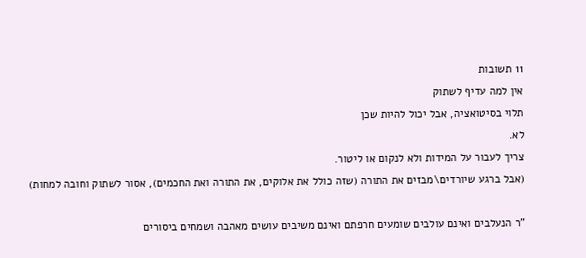11 תשובות
אין למה עדיף לשתוק
תלוי בסיטואציה, אבל יכול להיות שכן
לא.
צריך לעבור על המידות ולא לנקום או ליטור.
(אבל ברגע שיורדים\מבזים את התורה (שזה כולל את אלוקים, את התורה ואת החכמים), אסור לשתוק וחובה למחות)

"ר הנעלבים ואינם עולבים שומעים חרפתם ואינם משיבים עושים מאהבה ושמחים ביסורים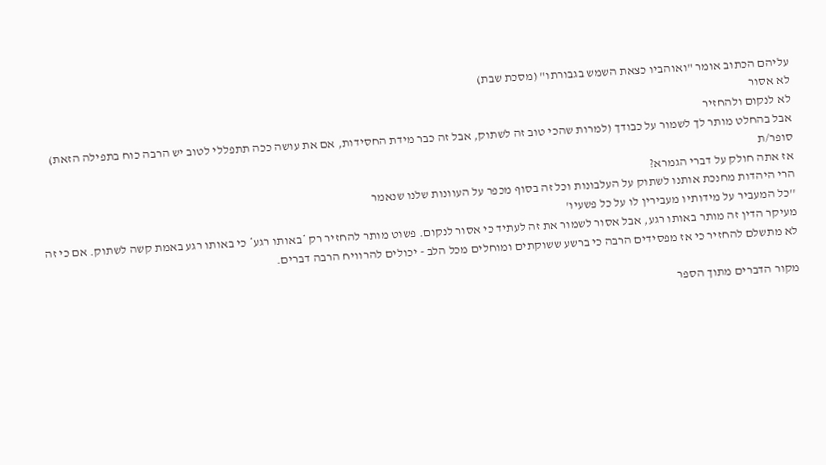עליהם הכתוב אומר "ואוהביו כצאת השמש בגבורתו" (מסכת שבת)
לא אסור
לא לנקום ולהחזיר
אבל בהחלט מותר לך לשמור על כבודך (למרות שהכי טוב זה לשתוק, אבל זה כבר מידת החסידות, אם את עושה ככה תתפללי לטוב יש הרבה כוח בתפילה הזאת)
סופר/ת
אז אתה חולק על דברי הגמרא?
הרי היהדות מחנכת אותנו לשתוק על העלבונות וכל זה בסוף מכפר על העוונות שלנו שנאמר
''כל המעביר על מידותיו מעבירין לו על כל פשעיו'
מעיקר הדין זה מותר באותו רגע, אבל אסור לשמור את זה לעתיד כי אסור לנקום. פשוט מותר להחזיר רק *באותו רגע* כי באותו רגע באמת קשה לשתוק. אם כי זה לא מתשלם להחזיר כי אז מפסידים הרבה כי ברשע ששוקתים ומוחלים מכל הלב - יכולים להרוויח הרבה דברים.

מקור הדברים מתוך הספר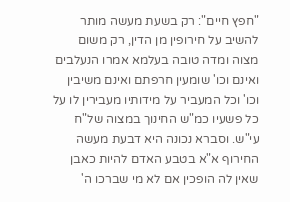"חפץ חיים": רק בשעת מעשה מותר להשיב על חירופין מן הדין, רק משום מצוה ומדה טובה בעלמא אמרו הנעלבים ואינם וכו' שומעין חרפתם ואינם משיבין וכו' וכל המעביר על מידותיו מעבירין לו על כל פשעיו כמ"ש החינוך במצוה של"ח עי"ש. וסברא נכונה היא דבעת מעשה החירוף א"א בטבע האדם להיות כאבן שאין לה הופכין אם לא מי שברכו ה'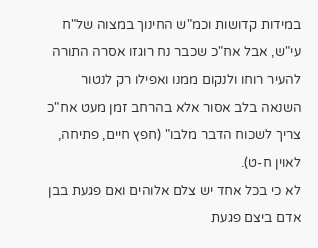במידות קדושות וכמ"ש החינוך במצוה של"ח עי"ש, אבל אח"כ שכבר נח רוגזו אסרה התורה להעיר רוחו ולנקום ממנו ואפילו רק לנטור השנאה בלב אסור אלא בהרחב זמן מעט אח"כ צריך לשכוח הדבר מלבו" (חפץ חיים, פתיחה, לאוין ח-ט).
לא כי בכל אחד יש צלם אלוהים ואם פגעת בבן אדם ביצם פגעת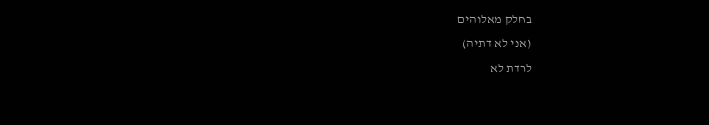בחלק מאלוהים
(אני לא דתיה)
לרדת לא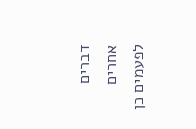דברים אחרים לפעמים כן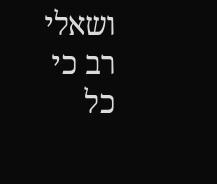ושאלי רב כי כל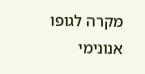מקרה לגופו
אנונימי